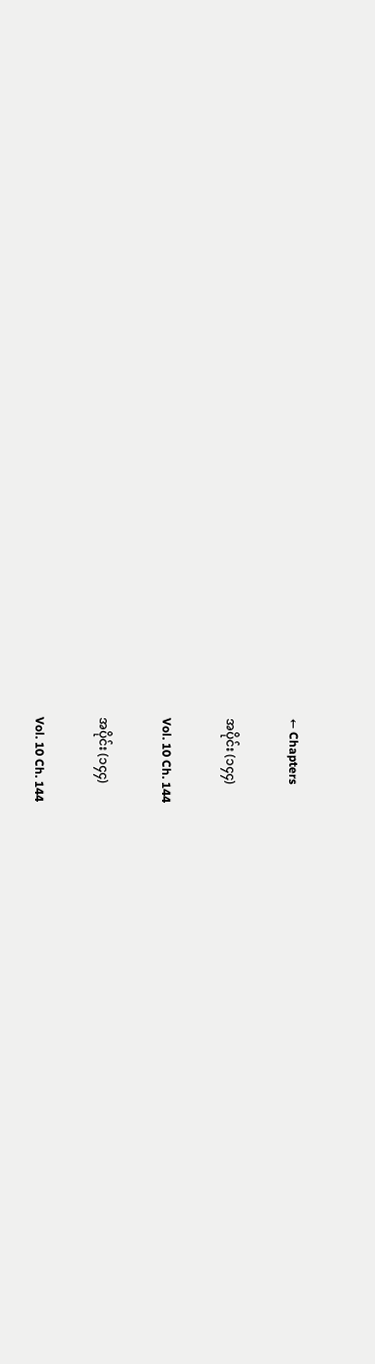← Chapters

အပိုင်း (၁၄၄)

Vol. 10 Ch. 144

အပိုင်း (၁၄၄)

Vol. 10 Ch. 144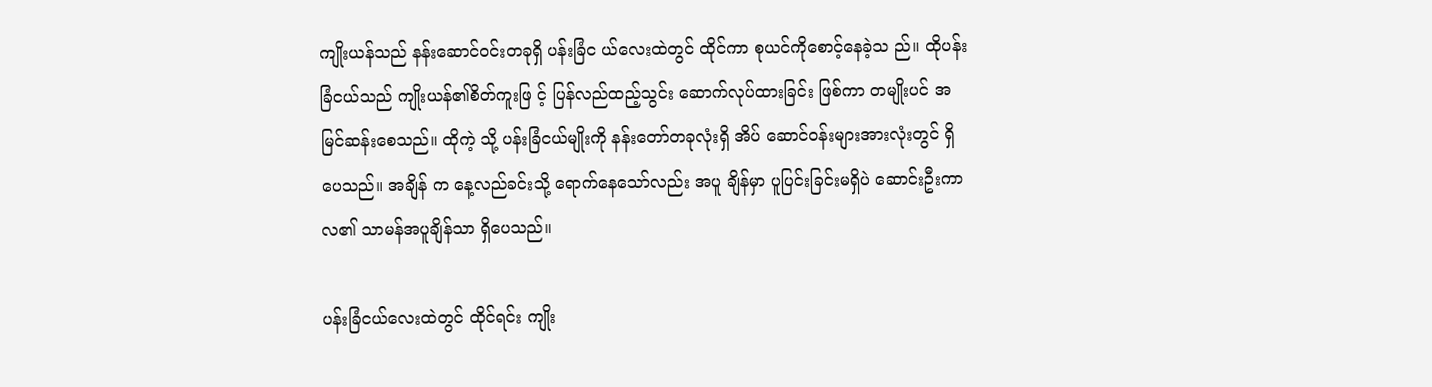ကျိုးယန်သည် နန်းဆောင်ဝင်းတခုရှိ ပန်းခြံင ယ်လေးထဲတွင် ထိုင်ကာ စုယင်ကိုစောင့်နေခဲ့သ ည်။ ထိုပန်းခြံငယ်သည် ကျိုးယန်၏စိတ်ကူးဖြ င့် ပြန်လည်ထည့်သွင်း ဆောက်လုပ်ထားခြင်း ဖြစ်ကာ တမျိုးပင် အမြင်ဆန်းစေသည်။ ထိုကဲ့ သို့ ပန်းခြံငယ်မျိုးကို နန်းတော်တခုလုံးရှိ အိပ် ဆောင်ဝန်းများအားလုံးတွင် ရှိပေသည်။ အချိန် က နေ့လည်ခင်းသို့ ရောက်နေသော်လည်း အပူ ချိန်မှာ ပူပြင်းခြင်းမရှိပဲ ဆောင်းဦးကာလ၏ သာမန်အပူချိန်သာ ရှိပေသည်။

ပန်းခြံငယ်လေးထဲတွင် ထိုင်ရင်း ကျိုး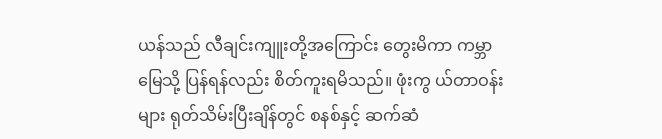ယန်သည် လီချင်းကျူးတို့အကြောင်း တွေးမိကာ ကမ္ဘာ မြေသို့ ပြန်ရန်လည်း စိတ်ကူးရမိသည်။ ဖုံးကွ ယ်တာဝန်းများ ရုတ်သိမ်းပြီးချိန်တွင် စနစ်နှင့် ဆက်ဆံ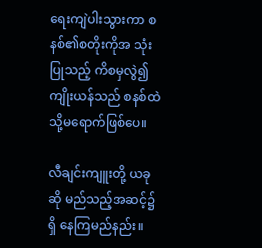ရေးကျဲပါးသွားကာ စနစ်၏စတိုးကိုအ သုံးပြုသည့် ကိစမှလွဲ၍ ကျိုးယန်သည် စနစ်ထဲ သို့မရောက်ဖြစ်ပေ။

လီချင်းကျူးတို့ ယခုဆို မည်သည့်အဆင့်၌ရှိ နေကြမည်နည်း။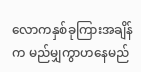လောကနှစ်ခုကြားအချိန်က မည်မျှကွာဟနေမည်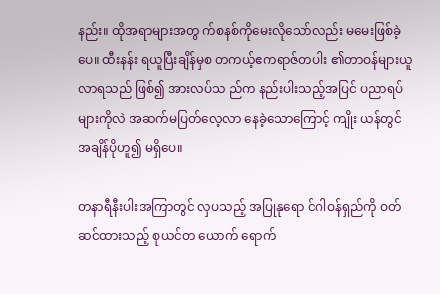နည်း။ ထိုအရာများအတွ က်စနစ်ကိုမေးလိုသော်လည်း မမေးဖြစ်ခဲ့ပေ။ ထီးနန်း ရယူပြီးချိန်မှစ တကယ့်ဧကရာဇ်တပါး ၏တာဝန်များယူလာရသည် ဖြစ်၍ အားလပ်သ ည်က နည်းပါးသည့်အပြင် ပညာရပ်များကိုလဲ အဆက်မပြတ်လေ့လာ နေခဲ့သောကြောင့် ကျိုး ယန်တွင် အချိန်ပိုဟူ၍ မရှိပေ။

တနာရီနီးပါးအကြာတွင် လှပသည့် အပြုနုရော င်ဂါဝန်ရှည်ကို ဝတ်ဆင်ထားသည့် စုယင်တ ယောက် ရောက်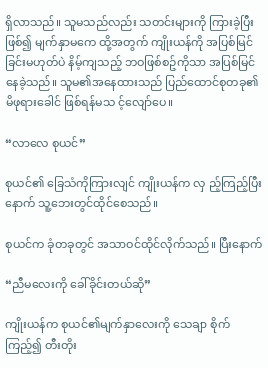ရှိလာသည်။ သူမသည်လည်း သတင်းများကို ကြားခဲ့ပြီးဖြစ်၍ မျက်နှာမကေ ထို့အတွက် ကျိုးယန်ကို အပြစ်မြင် ခြင်းမဟုတ်ပဲ နိမ့်ကျသည့် ဘဝဖြစ်စဥ်ကိုသာ အပြစ်မြင်နေခဲ့သည်။ သူမ၏အနေထားသည် ပြည်ထောင်စုတခု၏ မိဖုရားခေါင် ဖြစ်ရန်မသ င့်လျော်ပေ။

“လာလေ စုယင်”

စုယင်၏ ခြေသံကိုကြားလျင် ကျိုးယန်က လှ ည့်ကြည့်ပြီးနောက် သူ့ဘေးတွင်ထိုင်စေသည်။

စုယင်က ခုံတခုတွင် အသာဝင်ထိုင်လိုက်သည်။ ပြီးနောက်

“ညီမလေးကို ခေါ်ခိုင်းတယ်ဆို”

ကျိုးယန်က စုယင်၏မျက်နှာလေးကို သေချာ စိုက်ကြည့်၍ တီးတိုး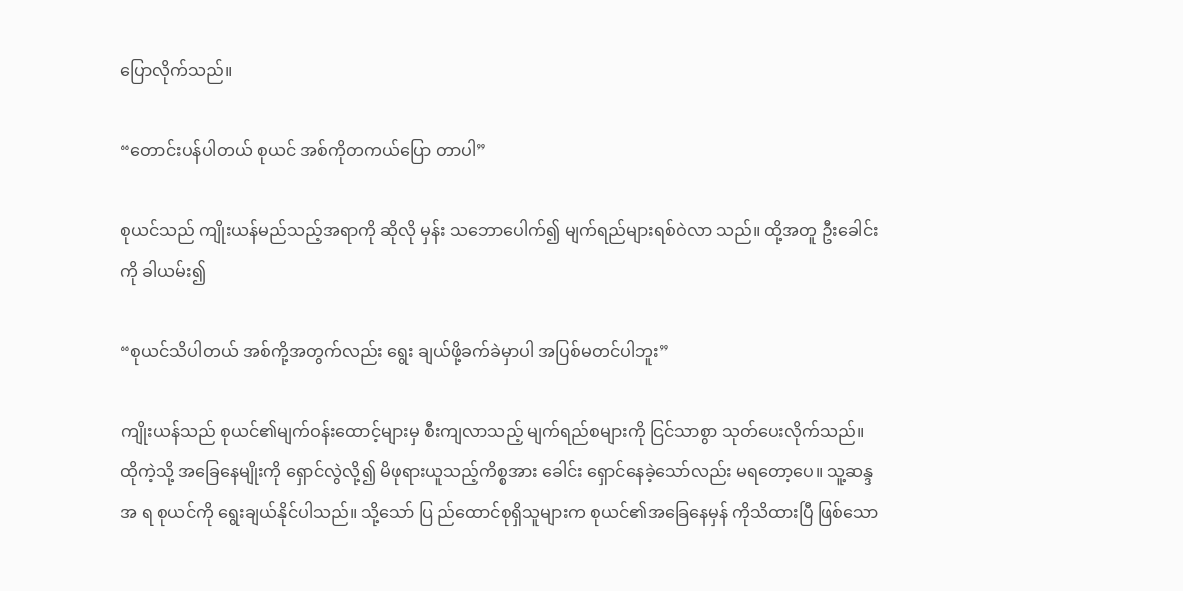ပြောလိုက်သည်။

“တောင်းပန်ပါတယ် စုယင် အစ်ကိုတကယ်ပြော တာပါ”

စုယင်သည် ကျိုးယန်မည်သည့်အရာကို ဆိုလို မှန်း သဘောပေါက်၍ မျက်ရည်များရစ်ဝဲလာ သည်။ ထို့အတူ ဦးခေါင်းကို ခါယမ်း၍

“စုယင်သိပါတယ် အစ်ကို့အတွက်လည်း ရွေး ချယ်ဖို့ခက်ခဲမှာပါ အပြစ်မတင်ပါဘူး”

ကျိုးယန်သည် စုယင်၏မျက်ဝန်းထောင့်များမှ စီးကျလာသည့် မျက်ရည်စများကို ငြင်သာစွာ သုတ်ပေးလိုက်သည်။ ထိုကဲ့သို့ အခြေနေမျိုးကို ရှောင်လွဲလို့၍ မိဖုရားယူသည့်ကိစ္စအား ခေါင်း ရှောင်နေခဲ့သော်လည်း မရတော့ပေ။ သူ့ဆန္ဒအ ရ စုယင်ကို ရွေးချယ်နိုင်ပါသည်။ သို့သော် ပြ ည်ထောင်စုရှိသူများက စုယင်၏အခြေနေမှန် ကိုသိထားပြီ ဖြစ်သော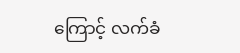ကြောင့် လက်ခံ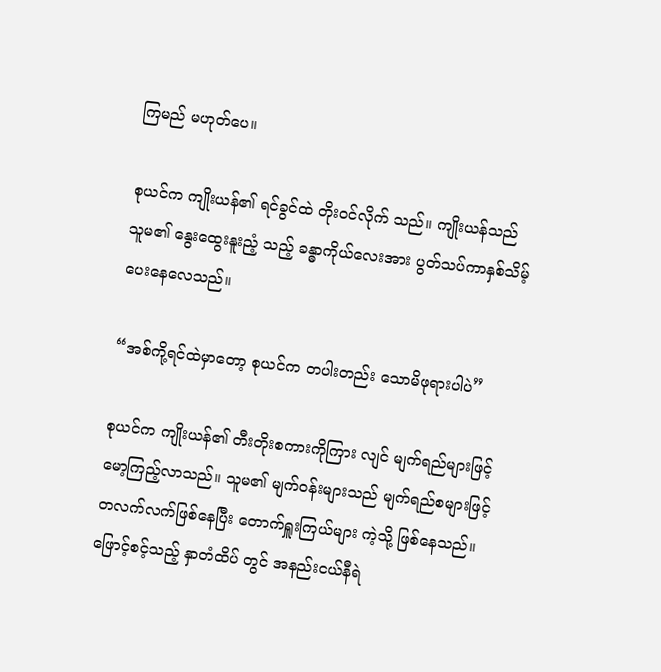ကြမည် မဟုတ်ပေ။

စုယင်က ကျိုးယန်၏ ရင်ခွင်ထဲ တိုးဝင်လိုက် သည်။ ကျိုးယန်သည် သူမ၏ နွေးထွေးနူးညံ့ သည့် ခန္ဓာကိုယ်လေးအား ပွတ်သပ်ကာနှစ်သိမ့် ပေးနေလေသည်။

“အစ်ကို့ရင်ထဲမှာတော့ စုယင်က တပါးတည်း သောမိဖုရားပါပဲ”

စုယင်က ကျိုးယန်၏ တီးတိုးစကားကိုကြား လျင် မျက်ရည်များဖြင့် မော့ကြည့်လာသည်။ သူမ၏ မျက်ဝန်းများသည် မျက်ရည်စများဖြင့် တလက်လက်ဖြစ်နေပြီး တောက်ရှူးကြယ်များ ကဲ့သို့ ဖြစ်နေသည်။ ဖြောင့်စင့်သည့် နှာတံထိပ် တွင် အနည်းငယ်နီရဲ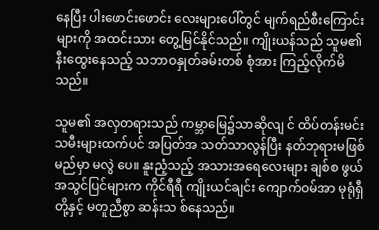နေပြီး ပါးဖောင်းဖောင်း လေးများပေါ်တွင် မျက်ရည်စီးကြောင်းများကို အထင်းသား တွေ့မြင်နိုင်သည်။ ကျိုးယန်သည် သူမ၏ နီးထွေးနေသည့် သဘာဝနှုတ်ခမ်းတစ် စုံအား ကြည့်လိုက်မိသည်။

သူမ၏ အလှတရားသည် ကမ္ဘာမြေ၌သာဆိုလျ င် ထိပ်တန်းမင်းသမီးများထက်ပင် အပြတ်အ သတ်သာလွန်ပြီး နတ်ဘုရားမဖြစ်မည်မှာ မလွဲ ပေ။ နူးညံ့သည့် အသားအရေလေးများ ချစ်စ ဖွယ်အသွင်ပြင်များက ကိုင်ရီရီ ကျိုးယင်ချင်း ကျောက်ဝမ်အာ မုရုံရှီတို့နှင့် မတူညီစွာ ဆန်းသ စ်နေသည်။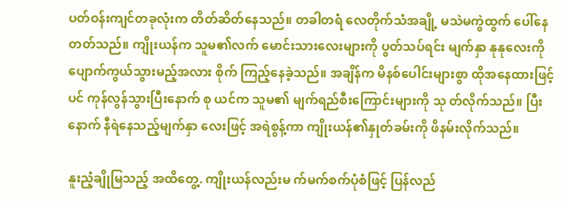ပတ်ဝန်းကျင်တခုလုံးက တိတ်ဆိတ်နေသည်။ တခါတရံ လေတိုက်သံအချို့ မသဲမကွဲထွက် ပေါ်နေတတ်သည်။ ကျိုးယန်က သူမ၏လက် မောင်းသားလေးများကို ပွတ်သပ်ရင်း မျက်နှာ နုနုလေးကို ပျောက်ကွယ်သွားမည့်အလား စိုက် ကြည့်နေခဲ့သည်။ အချိန်က မိနစ်ပေါင်းများစွာ ထိုအနေထားဖြင့်ပင် ကုန်လွန်သွားပြီးနောက် စု ယင်က သူမ၏ မျက်ရည်စီးကြောင်းများကို သု တ်လိုက်သည်။ ပြီးနောက် နီရဲနေသည့်မျက်နှာ လေးဖြင့် အရဲစွန့်ကာ ကျိုးယန်၏နှုတ်ခမ်းကို ဖိနမ်းလိုက်သည်။

နူးညံ့ချိုမြသည့် အထိတွေ့. ကျိုးယန်လည်းမ က်မက်စက်ပုံစံဖြင့် ပြန်လည်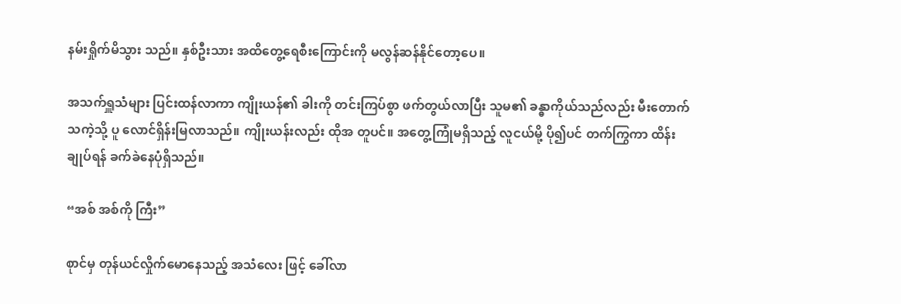နမ်းရှိုက်မိသွား သည်။ နှစ်ဦးသား အထိတွေ့ရေစီးကြောင်းကို မလွန်ဆန်နိုင်တော့ပေ။

အသက်ရှူသံများ ပြင်းထန်လာကာ ကျိုးယန်၏ ခါးကို တင်းကြပ်စွာ ဖက်တွယ်လာပြီး သူမ၏ ခန္ဓာကိုယ်သည်လည်း မီးတောက်သကဲ့သို့ ပူ လောင်ရှိန်းမြလာသည်။ ကျိုးယန်းလည်း ထိုအ တူပင်။ အတွေ့ကြုံမရှိသည့် လူငယ်မို့ ပို၍ပင် တက်ကြွကာ ထိန်းချုပ်ရန် ခက်ခဲနေပုံရှိသည်။

“အစ် အစ်ကို ကြီး”

စုာင်မှ တုန်ယင်လှိုက်မောနေသည့် အသံလေး ဖြင့် ခေါ်လာ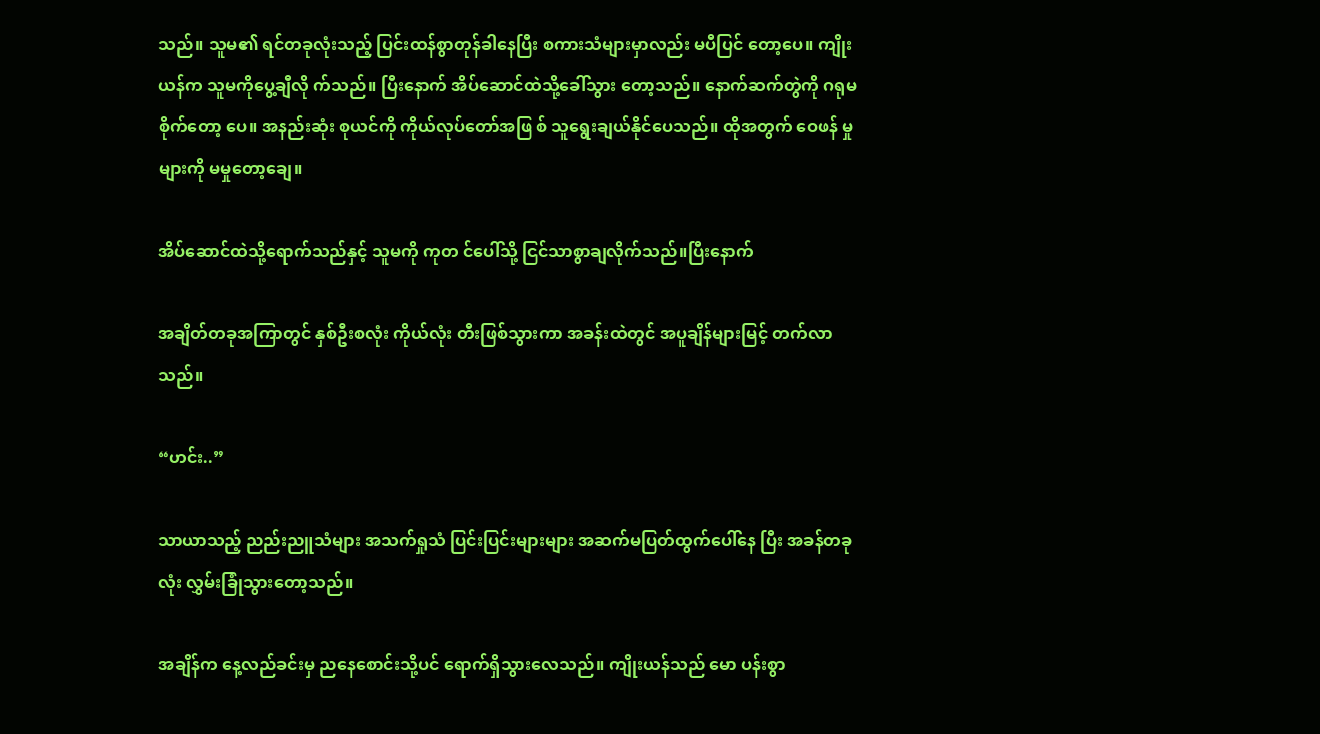သည်။ သူမ၏ ရင်တခုလုံးသည့် ပြင်းထန်စွာတုန်ခါနေပြီး စကားသံများမှာလည်း မပီပြင် တော့ပေ။ ကျိုးယန်က သူမကိုပွေ့ချီလို က်သည်။ ပြီးနောက် အိပ်ဆောင်ထဲသို့ခေါ်သွား တော့သည်။ နောက်ဆက်တွဲကို ဂရုမစိုက်တော့ ပေ။ အနည်းဆုံး စုယင်ကို ကိုယ်လုပ်တော်အဖြ စ် သူရွေးချယ်နိုင်ပေသည်။ ထိုအတွက် ဝေဖန် မှုများကို မမှုတော့ချေ။

အိပ်ဆောင်ထဲသို့ရောက်သည်နှင့် သူမကို ကုတ င်ပေါ်သို့ ငြင်သာစွာချလိုက်သည်။ပြီးနောက်

အချိတ်တခုအကြာတွင် နှစ်ဦးစလုံး ကိုယ်လုံး တီးဖြစ်သွားကာ အခန်းထဲတွင် အပူချိန်များမြင့် တက်လာသည်။

“ဟင်း..”

သာယာသည့် ညည်းညူသံများ အသက်ရှုသံ ပြင်းပြင်းများများ အဆက်မပြတ်ထွက်ပေါ်နေ ပြီး အခန်တခုလုံး လွှမ်းခြုံသွားတော့သည်။

အချိန်က နေ့လည်ခင်းမှ ညနေစောင်းသို့ပင် ရောက်ရှိသွားလေသည်။ ကျိုးယန်သည် မော ပန်းစွာ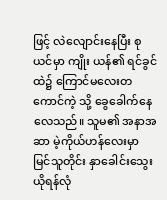ဖြင့် လဲလျောင်းနေပြီး စုယင်မှာ ကျိုး ယန်၏ ရင်ခွင်ထဲ၌ ကြောင်မလေးတကောင်ကဲ့ သို့ ခွေခေါက်နေလေသည်။ သူမ၏ အနာအဆာ မဲ့ကိုယ်ဟန်လေးမှာ မြင်သူတိုင်း နှာခေါင်းသွေး ယိုရန်လုံ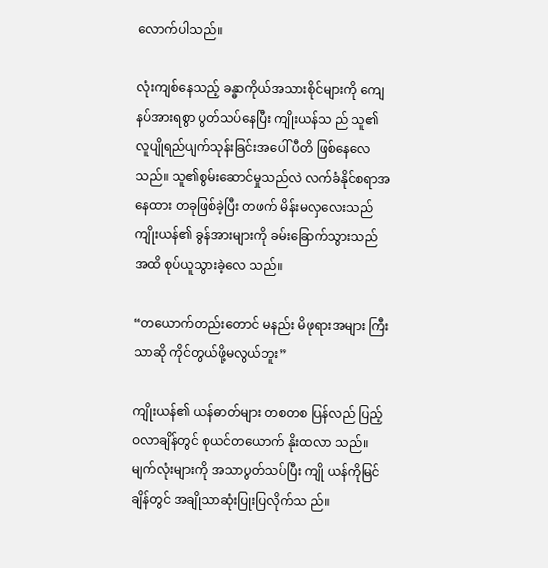လောက်ပါသည်။

လုံးကျစ်နေသည့် ခန္ဓာကိုယ်အသားစိုင်များကို ကျေနပ်အားရစွာ ပွတ်သပ်နေပြီး ကျိုးယန်သ ည် သူ၏ လူပျိုရည်ပျက်သုန်းခြင်းအပေါ် ပီတိ ဖြစ်နေလေသည်။ သူ၏စွမ်းဆောင်မှုသည်လဲ လက်ခံနိုင်စရာအနေထား တခုဖြစ်ခဲ့ပြီး တဖက် မိန်းမလှလေးသည် ကျိုးယန်၏ ခွန်အားများကို ခမ်းခြောက်သွားသည်အထိ စုပ်ယူသွားခဲ့လေ သည်။

“တယောက်တည်းတောင် မနည်း မိဖုရားအများ ကြီးသာဆို ကိုင်တွယ်ဖို့မလွယ်ဘူး”

ကျိုးယန်၏ ယန်ဓာတ်များ တစတစ ပြန်လည် ပြည့်ဝလာချိန်တွင် စုယင်တယောက် နိုးထလာ သည်။ မျက်လုံးများကို အသာပွတ်သပ်ပြီး ကျို ယန်ကိုမြင်ချိန်တွင် အချိုသာဆုံးပြုးပြလိုက်သ ည်။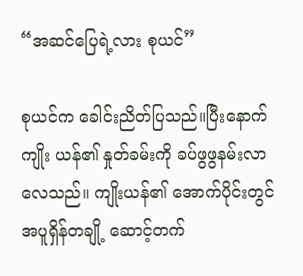“အဆင်ပြေရဲ့လား စုယင်”

စုယင်က ခေါင်းညိတ်ပြသည်။ပြီးနောက် ကျိုး ယန်၏ နှုတ်ခမ်းကို ခပ်ဖွဖွနမ်းလာလေသည်။ ကျိုးယန်၏ အောက်ပိုင်းတွင် အပူရှိန်တချို့ ဆောင့်တက်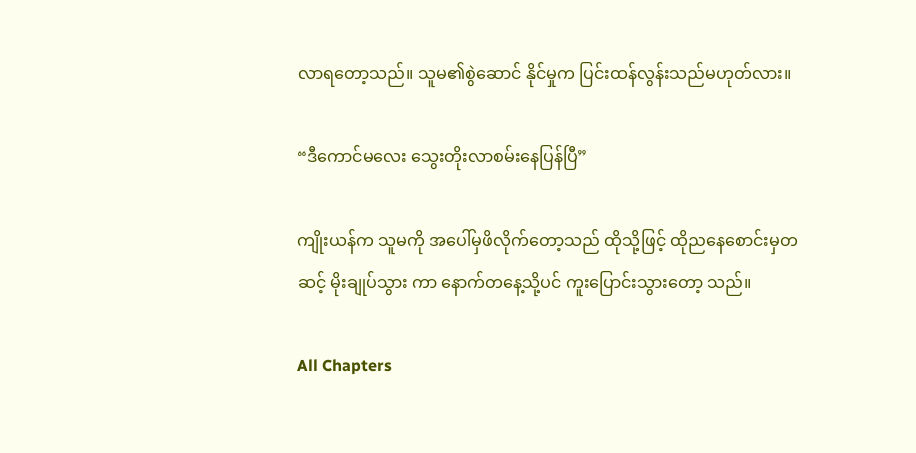လာရတော့သည်။ သူမ၏စွဲဆောင် နိုင်မှုက ပြင်းထန်လွန်းသည်မဟုတ်လား။

“ဒီကောင်မလေး သွေးတိုးလာစမ်းနေပြန်ပြီ”

ကျိုးယန်က သူမကို အပေါ်မှဖိလိုက်တော့သည် ထိုသို့ဖြင့် ထိုညနေစောင်းမှတဆင့် မိုးချုပ်သွား ကာ နောက်တနေ့သို့ပင် ကူးပြောင်းသွားတော့ သည်။

All Chapters